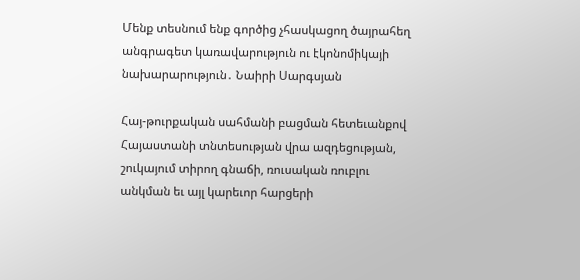Մենք տեսնում ենք գործից չհասկացող ծայրահեղ անգրագետ կառավարություն ու էկոնոմիկայի նախարարություն․ Նաիրի Սարգսյան

Հայ-թուրքական սահմանի բացման հետեւանքով Հայաստանի տնտեսության վրա ազդեցության, շուկայում տիրող գնաճի, ռուսական ռուբլու անկման եւ այլ կարեւոր հարցերի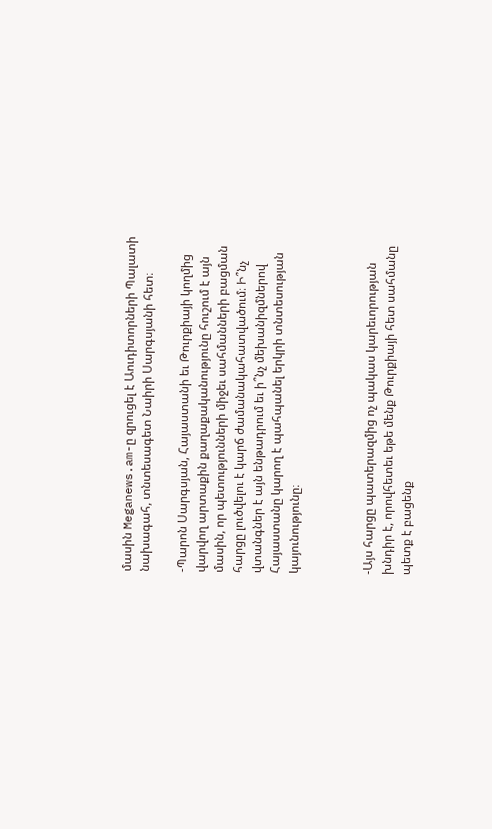մասին Meganews.am-ը զրուցել է Աուդիտորների Պալատի նախագահ, տնտեսագետ Նաիրի Սարգսյանի հետ։

-Պարոն Սարգսյան, Հայաստանի եւ Թուրքիայի կողմից վարվող արտաքին քաղաքականությունը հուշում է այն մասին, որ պետությունների միջեւ սահմանների բացման հարցը լուծվելու է կարճ ժամանակահատվածում։ Ի՞նչ վտանգներ է այն ենթադրում եւ ի՞նչ մեխանիզմներով Հայաստանը կարող է պահպանել երկրի տնտեսության կայունությունը։



-Այս հարցը պատերազմից ոչ պակաս կարեւորության խնդիր է, որովհետեւ եթե մենք Թուրքիայի հետ սահմանը պետք է բացենք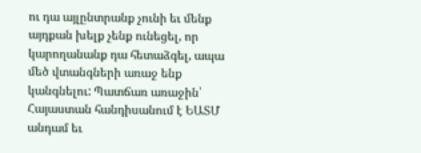ու դա այլընտրանք չունի եւ մենք այդքան խելք չենք ունեցել, որ կարողանանք դա հետաձգել, ապա մեծ վտանգների առաջ ենք կանգնելու: Պատճառ առաջին՝ Հայաստան հանդիսանում է ԵԱՏՄ անդամ եւ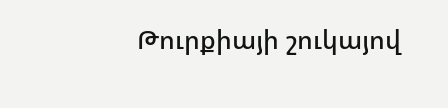Թուրքիայի շուկայով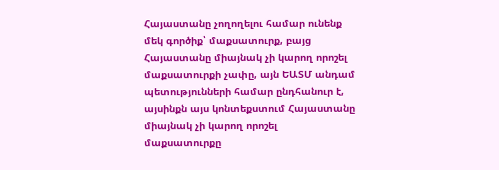Հայաստանը չողողելու համար ունենք մեկ գործիք՝ մաքսատուրք, բայց Հայաստանը միայնակ չի կարող որոշել մաքսատուրքի չափը, այն ԵԱՏՄ անդամ պետությունների համար ընդհանուր է, այսինքն այս կոնտեքստում Հայաստանը միայնակ չի կարող որոշել մաքսատուրքը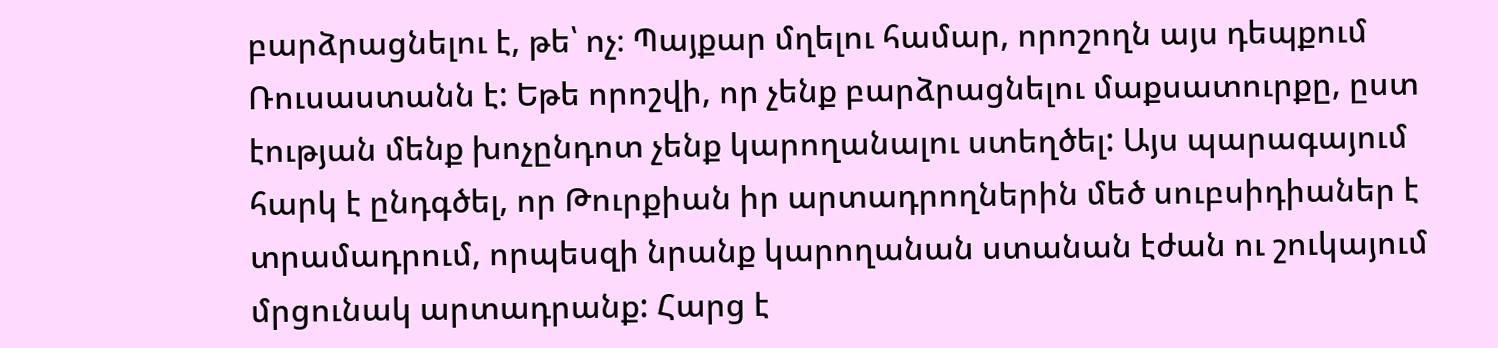բարձրացնելու է, թե՝ ոչ։ Պայքար մղելու համար, որոշողն այս դեպքում Ռուսաստանն է: Եթե որոշվի, որ չենք բարձրացնելու մաքսատուրքը, ըստ էության մենք խոչընդոտ չենք կարողանալու ստեղծել: Այս պարագայում հարկ է ընդգծել, որ Թուրքիան իր արտադրողներին մեծ սուբսիդիաներ է տրամադրում, որպեսզի նրանք կարողանան ստանան էժան ու շուկայում մրցունակ արտադրանք: Հարց է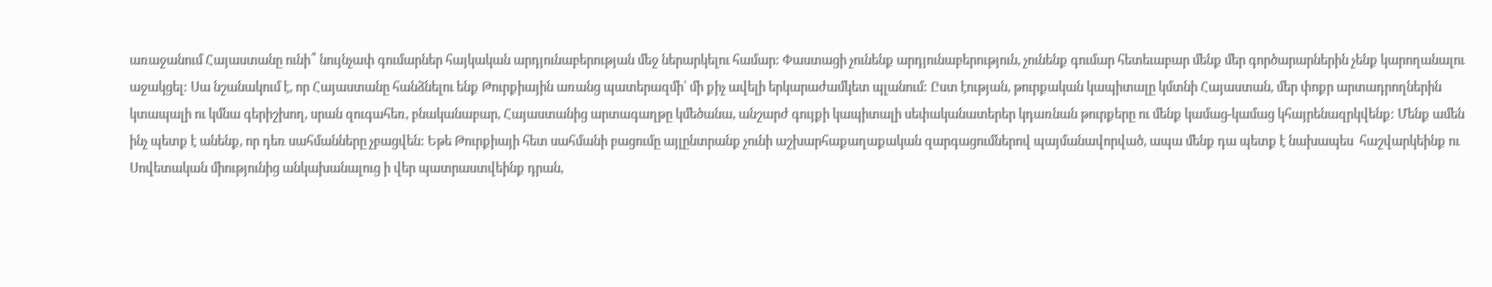առաջանում Հայաստանը ունի՞ նույնչափ գումարներ հայկական արդյունաբերության մեջ ներարկելու համար: Փաստացի չունենք արդյունաբերություն, չունենք գումար հետեւաբար մենք մեր գործարարներին չենք կարողանալու աջակցել: Սա նշանակում է, որ Հայաստանը հանձնելու ենք Թուրքիային առանց պատերազմի՝ մի քիչ ավելի երկարաժամկետ պլանում: Ըստ էության, թուրքական կապիտալը կմտնի Հայաստան, մեր փոքր արտադրողներին կտապալի ու կմնա գերիշխող, սրան զուգահեռ, բնականաբար, Հայաստանից արտագաղթը կմեծանա, անշարժ գույքի կապիտալի սեփականատերեր կդառնան թուրքերը ու մենք կամաց-կամաց կհայրենազրկվենք: Մենք ամեն ինչ պետք է անենք, որ դեռ սահմանները չբացվեն: Եթե Թուրքիայի հետ սահմանի բացումը այլընտրանք չունի աշխարհաքաղաքական զարգացումներով պայմանավորված, ապա մենք դա պետք է նախապես  հաշվարկեինք ու Սովետական միությունից անկախանալուց ի վեր պատրաստվեինք դրան,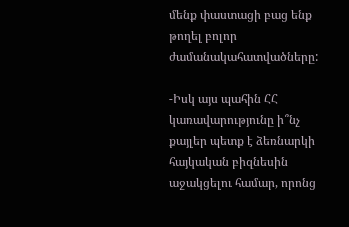մենք փաստացի բաց ենք թողել բոլոր ժամանակահատվածները:

-Իսկ այս պահին ՀՀ կառավարությունը ի՞նչ քայլեր պետք է ձեռնարկի հայկական բիզնեսին աջակցելու համար, որոնց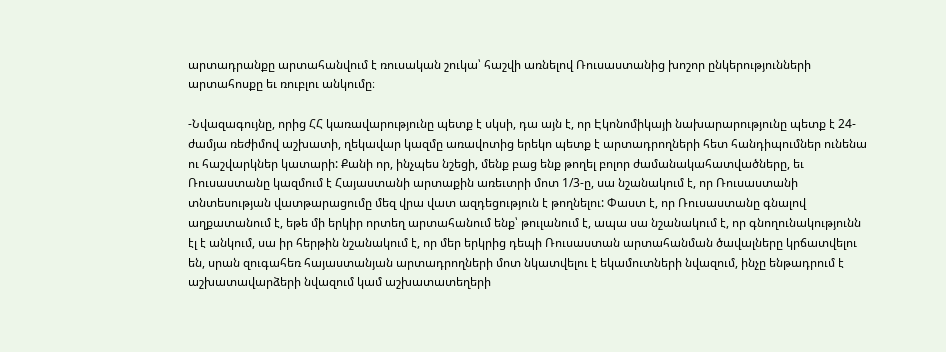արտադրանքը արտահանվում է ռուսական շուկա՝ հաշվի առնելով Ռուսաստանից խոշոր ընկերությունների արտահոսքը եւ ռուբլու անկումը։

-Նվազագույնը, որից ՀՀ կառավարությունը պետք է սկսի, դա այն է, որ Էկոնոմիկայի նախարարությունը պետք է 24-ժամյա ռեժիմով աշխատի, ղեկավար կազմը առավոտից երեկո պետք է արտադրողների հետ հանդիպումներ ունենա ու հաշվարկներ կատարի: Քանի որ, ինչպես նշեցի, մենք բաց ենք թողել բոլոր ժամանակահատվածները, եւ Ռուսաստանը կազմում է Հայաստանի արտաքին առեւտրի մոտ 1/3-ը, սա նշանակում է, որ Ռուսաստանի տնտեսության վատթարացումը մեզ վրա վատ ազդեցություն է թողնելու: Փաստ է, որ Ռուսաստանը գնալով աղքատանում է, եթե մի երկիր որտեղ արտահանում ենք՝ թուլանում է, ապա սա նշանակում է, որ գնողունակությունն էլ է անկում, սա իր հերթին նշանակում է, որ մեր երկրից դեպի Ռուսաստան արտահանման ծավալները կրճատվելու են, սրան զուգահեռ հայաստանյան արտադրողների մոտ նկատվելու է եկամուտների նվազում, ինչը ենթադրում է աշխատավարձերի նվազում կամ աշխատատեղերի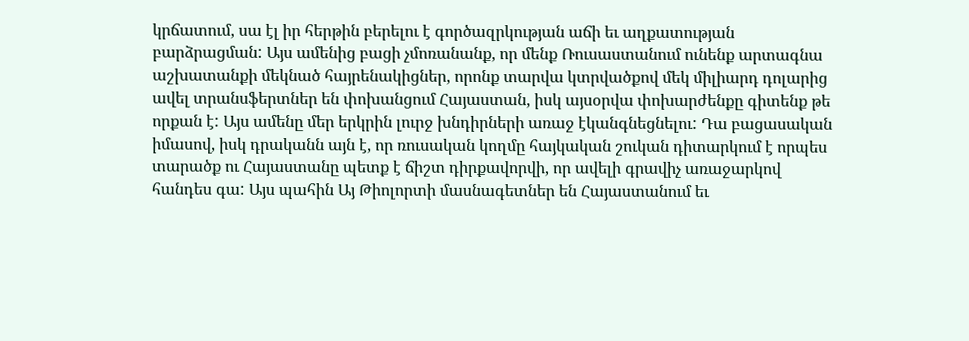կրճատում, սա էլ իր հերթին բերելու է գործազրկության աճի եւ աղքատության բարձրացման: Այս ամենից բացի չմոռանանք, որ մենք Ռուսաստանում ունենք արտագնա աշխատանքի մեկնած հայրենակիցներ, որոնք տարվա կտրվածքով մեկ միլիարդ դոլարից ավել տրանսֆերտներ են փոխանցում Հայաստան, իսկ այսօրվա փոխարժենքը գիտենք թե որքան է: Այս ամենը մեր երկրին լուրջ խնդիրների առաջ էկանգնեցնելու: Դա բացասական իմասով, իսկ դրականն այն է, որ ռուսական կողմը հայկական շուկան դիտարկում է որպես տարածք ու Հայաստանը պետք է ճիշտ դիրքավորվի, որ ավելի գրավիչ առաջարկով հանդես գա: Այս պահին Այ Թիոլորտի մասնագետներ են Հայաստանում եւ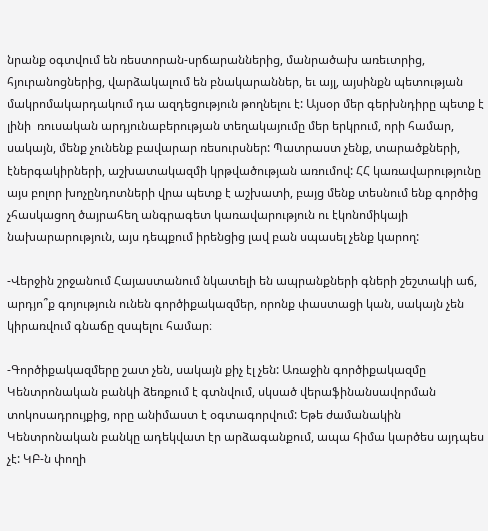նրանք օգտվում են ռեստորան-սրճարաններից, մանրածախ առեւտրից, հյուրանոցներից, վարձակալում են բնակարաններ, եւ այլ, այսինքն պետության մակրոմակարդակում դա ազդեցություն թողնելու է: Այսօր մեր գերխնդիրը պետք է լինի  ռուսական արդյունաբերության տեղակայումը մեր երկրում, որի համար, սակայն, մենք չունենք բավարար ռեսուրսներ: Պատրաստ չենք, տարածքների, էներգակիրների, աշխատակազմի կրթվածության առումով: ՀՀ կառավարությունը այս բոլոր խոչընդոտների վրա պետք է աշխատի, բայց մենք տեսնում ենք գործից չհասկացող ծայրահեղ անգրագետ կառավարություն ու էկոնոմիկայի նախարարություն, այս դեպքում իրենցից լավ բան սպասել չենք կարող:

-Վերջին շրջանում Հայաստանում նկատելի են ապրանքների գների շեշտակի աճ, արդյո՞ք գոյություն ունեն գործիքակազմեր, որոնք փաստացի կան, սակայն չեն կիրառվում գնաճը զսպելու համար։

-Գործիքակազմերը շատ չեն, սակայն քիչ էլ չեն: Առաջին գործիքակազմը Կենտրոնական բանկի ձեռքում է գտնվում, սկսած վերաֆինանսավորման տոկոսադրույքից, որը անիմաստ է օգտագորվում: Եթե ժամանակին Կենտրոնական բանկը ադեկվատ էր արձագանքում, ապա հիմա կարծես այդպես չէ: ԿԲ-ն փողի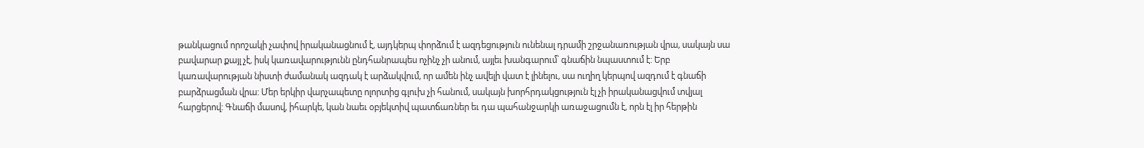թանկացում որոշակի չափով իրականացնում է, այդկերպ փորձում է ազդեցություն ունենալ դրամի շրջանառության վրա, սակայն սա բավարար քայլ չէ, իսկ կառավարությունն ընդհանրապես ոչինչ չի անում, այլեւ խանգարում՝ գնաճին նպաստում է: Երբ կառավարության նիստի ժամանակ ազդակ է արձակվում, որ ամեն ինչ ավելի վատ է լինելու, սա ուղիղ կերպով ազդում է գնաճի բարձրացման վրա: Մեր երկիր վարչապետը ոլորտից գլուխ չի հանում, սակայն խորհրդակցություն էլ չի իրականացվում տվյալ հարցերով: Գնաճի մասով, իհարկե, կան նաեւ օբյեկտիվ պատճառներ եւ դա պահանջարկի առաջացումն է, որն էլ իր հերթին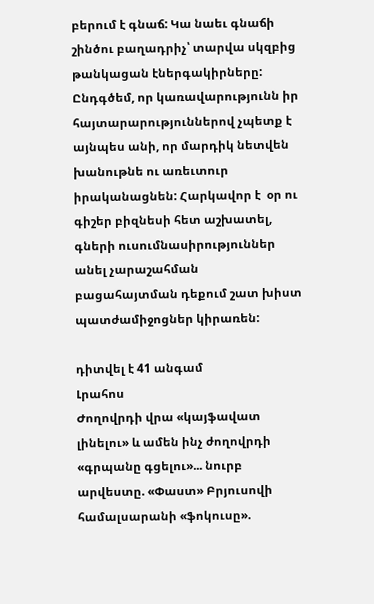բերում է գնաճ: Կա նաեւ գնաճի շինծու բաղադրիչ՝ տարվա սկզբից թանկացան էներգակիրները: Ընդգծեմ, որ կառավարությունն իր հայտարարություններով չպետք է այնպես անի, որ մարդիկ նետվեն խանութնե ու առեւտուր իրականացնեն: Հարկավոր է  օր ու գիշեր բիզնեսի հետ աշխատել, գների ուսումնասիրություններ անել չարաշահման բացահայտման դեքում շատ խիստ պատժամիջոցներ կիրառեն:

դիտվել է 41 անգամ
Լրահոս
Ժողովրդի վրա «կայֆավատ լինելու» և ամեն ինչ ժողովրդի «գրպանը գցելու»... նուրբ արվեստը. «Փաստ» Բրյուսովի համալսարանի «ֆոկուսը».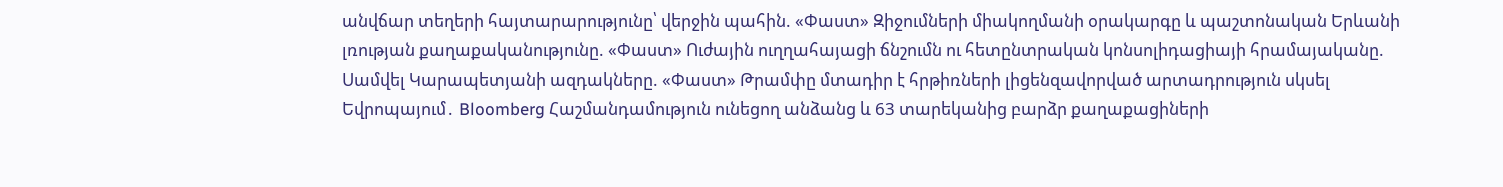անվճար տեղերի հայտարարությունը՝ վերջին պահին. «Փաստ» Զիջումների միակողմանի օրակարգը և պաշտոնական Երևանի լռության քաղաքականությունը. «Փաստ» Ուժային ուղղահայացի ճնշումն ու հետընտրական կոնսոլիդացիայի հրամայականը. Սամվել Կարապետյանի ազդակները. «Փաստ» Թրամփը մտադիր է հրթիռների լիցենզավորված արտադրություն սկսել Եվրոպայում․ Bloomberg Հաշմանդամություն ունեցող անձանց և 63 տարեկանից բարձր քաղաքացիների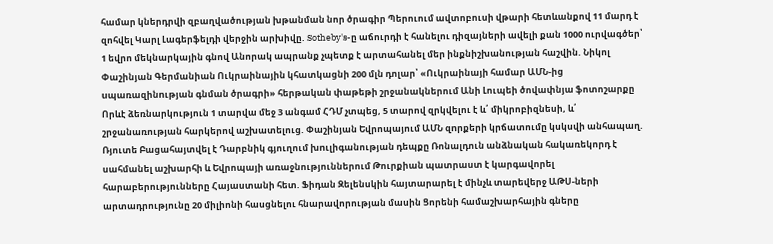համար կներդրվի զբաղվածության խթանման նոր ծրագիր Պերուում ավտոբուսի վթարի հետևանքով 11 մարդ է զոհվել Կարլ Լագերֆելդի վերջին արխիվը. Sotheby's-ը աճուրդի է հանելու դիզայների ավելի քան 1000 ուրվագծեր՝ 1 եվրո մեկնարկային գնով Անորակ ապրանք չպետք է արտահանել մեր ինքնիշխանության հաշվին. Նիկոլ Փաշինյան Գերմանիան Ուկրաինային կհատկացնի 200 մլն դոլար՝ «Ուկրաինայի համար ԱՄՆ-ից uպառազինnւթյան գնման ծրագրի» հերթական փաթեթի շրջանակներում Անի Լուպեի ծովափնյա ֆոտոշարքը Որևէ ձեռնարկություն 1 տարվա մեջ 3 անգամ ՀԴՄ չտպեց, 5 տարով զրկվելու է և՛ միկրոբիզնեսի, և՛ շրջանառության հարկերով աշխատելուց. Փաշինյան Եվրոպայում ԱՄՆ զnրքերի կրճատումը կսկսվի անհապաղ. Ռյուտե Բացահայտվել է Դարբնիկ գյուղում խnւլիգանության դեպքը Ռոնալդուն անձնական հակառեկորդ է սահմանել աշխարհի և Եվրոպայի առաջնություններում Թուրքիան պատրաստ է կարգավորել հարաբերությունները Հայաստանի հետ. Ֆիդան Զելենսկին հայտարարել է մինչև տարեվերջ ԱԹՍ-ների արտադրությունը 20 միլիոնի հասցնելու հնարավորության մասին Ցորենի համաշխարհային գները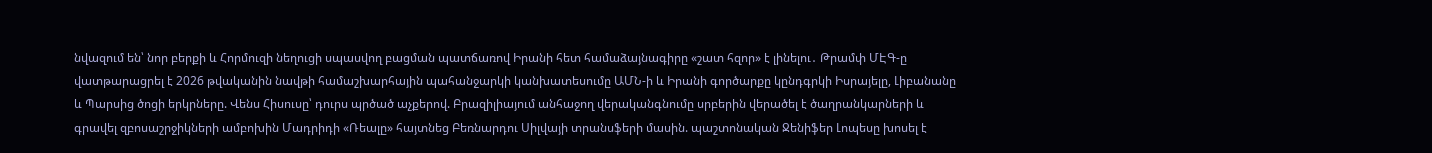նվազում են՝ նոր բերքի և Հորմուզի նեղուցի սպասվող բացման պատճառով Իրանի հետ համաձայնագիրը «շատ հզոր» է լինելու․ Թրամփ ՄԷԳ-ը վատթարացրել է 2026 թվականին նավթի համաշխարհային պահանջարկի կանխատեսումը ԱՄՆ-ի և Իրանի գործարքը կընդգրկի Իսրայելը, Լիբանանը և Պարսից ծոցի երկրները. Վենս Հիսուսը՝ դուրս պրծած աչքերով. Բրազիլիայում անհաջող վերականգնումը սրբերին վերածել է ծաղրանկարների և գրավել զբոսաշրջիկների ամբոխին Մադրիդի «Ռեալը» հայտնեց Բեռնարդու Սիլվայի տրանսֆերի մասին. պաշտոնական Ջենիֆեր Լոպեսը խոսել է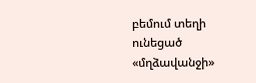բեմում տեղի ունեցած «մղձավանջի»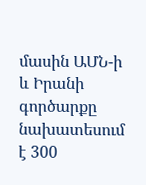մասին ԱՄՆ-ի և Իրանի գործարքը նախատեսում է 300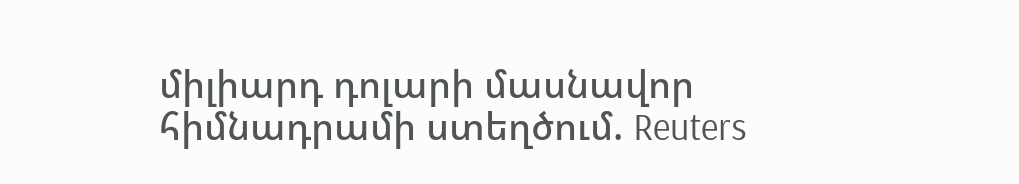միլիարդ դոլարի մասնավոր հիմնադրամի ստեղծում. Reuters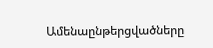Ամենաընթերցվածները